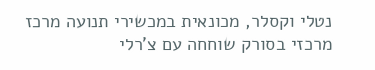נטלי וקסלר, מכונאית במכשירי תנועה מרכז מרכזי בסורק שוחחה עם צ'רלי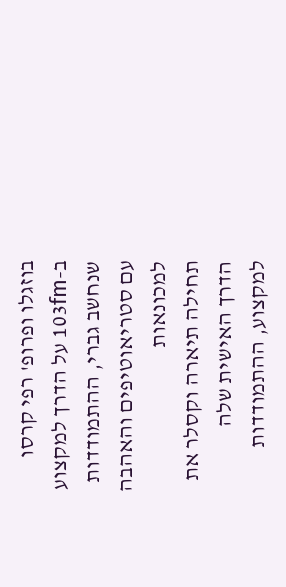בוזגלו ופרופ' רפי קרסו ב-103fm על הדרך למקצוע שנחשב גברי, ההתמודדות עם סטריאוטיפים והאהבה למכונאות
תחילה תיארה וקסלר את הדרך האישית שלה למקצוע, ההתמודדות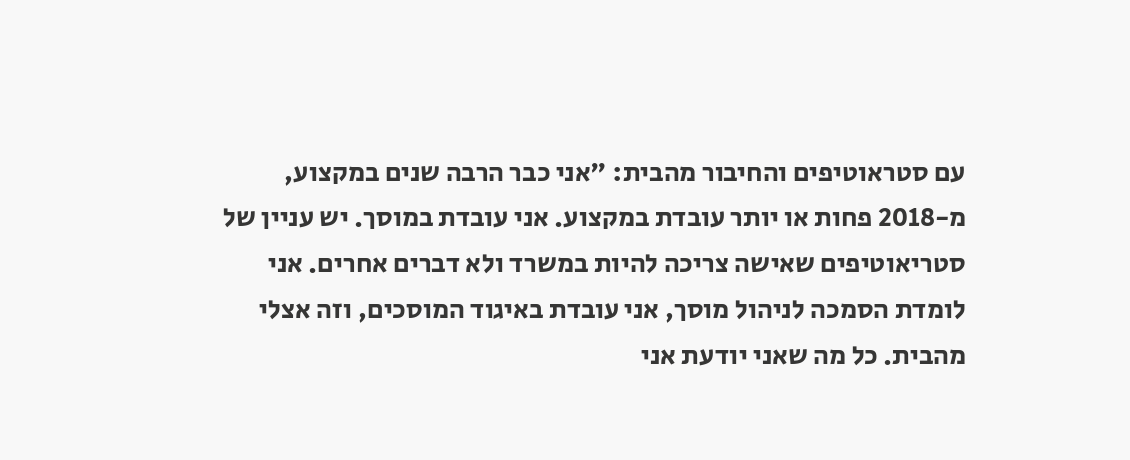עם סטראוטיפים והחיבור מהבית: "אני כבר הרבה שנים במקצוע, מ-2018 פחות או יותר עובדת במקצוע. אני עובדת במוסך. יש עניין של סטריאוטיפים שאישה צריכה להיות במשרד ולא דברים אחרים. אני לומדת הסמכה לניהול מוסך, אני עובדת באיגוד המוסכים, וזה אצלי מהבית. כל מה שאני יודעת אני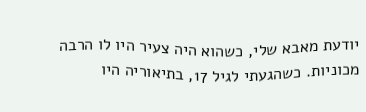יודעת מאבא שלי, כשהוא היה צעיר היו לו הרבה מכוניות. כשהגעתי לגיל 17, בתיאוריה היו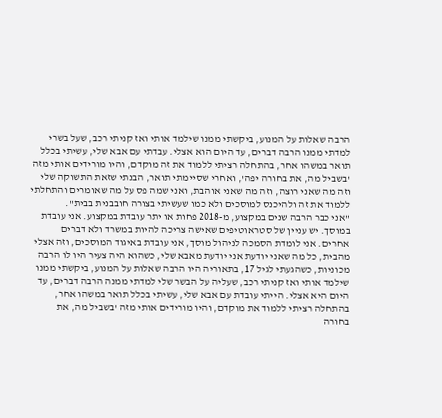הרבה שאלות על המנוע, ביקשתי ממנו שילמד אותי ואז קניתי רכב, שעל בשרי למדתי ממנו הרבה דברים, עד היום הוא אצלי. עבדתי עם אבא שלי, עשיתי בכלל תואר במשהו אחר, בהתחלה רציתי ללמוד את זה מוקדם, והיו מורידים אותי מזה 'בשביל מה, את בחורה יפה', ואחרי שסיימתי תואר, הבנתי שזאת התשוקה שלי וזה מה שאני רוצה, וזה מה שאני אוהבת, ואני שמה פס על מה שאומרים והתחלתי ללמוד את זה ולהיכנס למוסכים ולא כמו שעשיתי בצורה חובבנית בבית".
"אני כבר הרבה שנים במקצוע, מ-2018 פחות או יתר עובדת במקצוע. אני עובדת במוסך. יש עניין של סטראוטיפים שאישה צריכה להיות במשרד ולא דברים אחרים. אני לומדת הסמכה לניהול מוסך, אני עובדת באיגוד המוסכים, וזה אצלי מהבית, כל מה שאני יודעת אני יודעת מאבא שלי, כשהוא היה צעיר היו לו הרבה מכוניות, כשהגעתי לגיל 17, בתאוריה היו הרבה שאלות על המנוע, ביקשתי ממנו שילמד אותי ואז קניתי רכב, שעליה על הבשר שלי למדתי ממנה הרבה דברים, עד היום היא אצלי. הייתי עובדת עם אבא שלי, עשיתי בכלל תואר במשהו אחר, בהתחלה רציתי ללמוד את מוקדם, והיו מורידים אותי מזה 'בשביל מה, את בחורה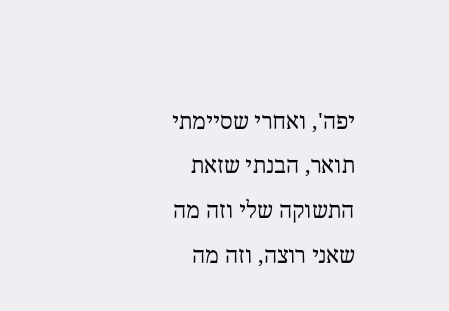יפה', ואחרי שסיימתי תואר, הבנתי שזאת התשוקה שלי וזה מה שאני רוצה, וזה מה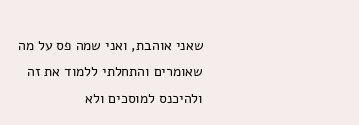שאני אוהבת, ואני שמה פס על מה שאומרים והתחלתי ללמוד את זה ולהיכנס למוסכים ולא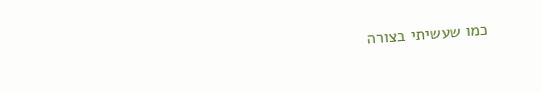כמו שעשיתי בצורה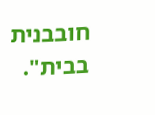חובבנית בבית".